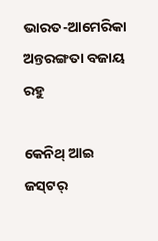ଭାରତ-ଆମେରିକା ଅନ୍ତରଙ୍ଗତା ବଜାୟ ରହୁ

କେନିଥ୍‌ ଆଇ ଜସ୍‌ଟର‌୍‌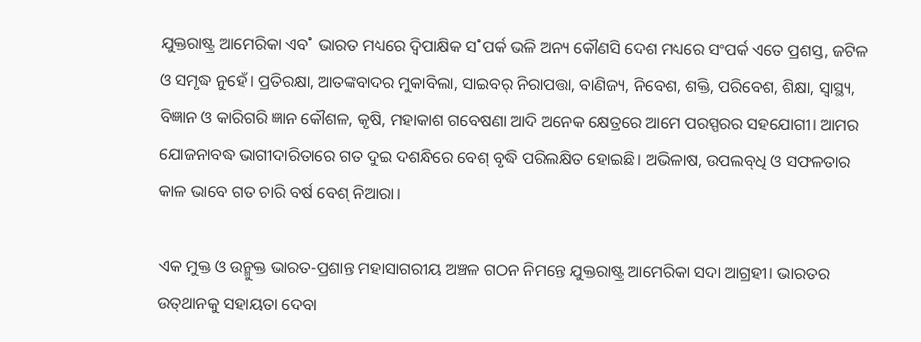ଯୁକ୍ତରାଷ୍ଟ୍ର ଆମେରିକା ଏବ˚ ଭାରତ ମଧ୍ୟରେ ଦ୍ବିପାକ୍ଷିକ ସ˚ପର୍କ ଭଳି ଅନ୍ୟ କୌଣସି ଦେଶ ମଧ୍ୟରେ ସଂପର୍କ ଏତେ ପ୍ରଶସ୍ତ, ଜଟିଳ ଓ ସମୃଦ୍ଧ ନୁହେଁ। ପ୍ରତିରକ୍ଷା, ଆତଙ୍କବାଦର ମୁକାବିଲା, ସାଇବର‌୍‌ ନିରାପତ୍ତା, ବାଣିଜ୍ୟ, ନିବେଶ, ଶକ୍ତି, ପରିବେଶ, ଶିକ୍ଷା, ସ୍ବାସ୍ଥ୍ୟ, ବିଜ୍ଞାନ ଓ କାରିଗରି ଜ୍ଞାନ କୌଶଳ, କୃଷି, ମହାକାଶ ଗବେଷଣା ଆଦି ଅନେକ କ୍ଷେତ୍ରରେ ଆମେ ପରସ୍ପରର ସହଯୋଗୀ। ଆମର ଯୋଜନାବଦ୍ଧ ଭାଗୀଦାରିତାରେ ଗତ ଦୁଇ ଦଶନ୍ଧିରେ ବେଶ୍‌ ବୃଦ୍ଧି ପରିଲକ୍ଷିତ ହୋଇଛି। ଅଭିଳାଷ, ଉପଲବ୍‌ଧି ଓ ସଫଳତାର କାଳ ଭାବେ ଗତ ଚାରି ବର୍ଷ ବେଶ୍‌ ନିଆରା।

ଏକ ମୁକ୍ତ ଓ ଉନ୍ମୁକ୍ତ ଭାରତ-ପ୍ରଶାନ୍ତ ମହାସାଗରୀୟ ଅଞ୍ଚଳ ଗଠନ ନିମନ୍ତେ ଯୁକ୍ତରାଷ୍ଟ୍ର ଆମେରିକା ସଦା ଆଗ୍ରହୀ। ଭାରତର ଉତ୍‌ଥାନକୁ ସହାୟତା ଦେବା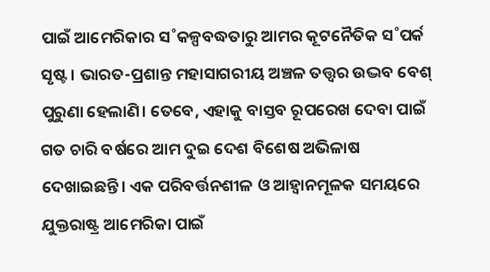ପାଇଁ ଆମେରିକାର ସ˚କଳ୍ପବଦ୍ଧତାରୁ ଆମର କୂଟନୈତିକ ସ˚ପର୍କ ସୃଷ୍ଟ। ଭାରତ-ପ୍ରଶାନ୍ତ ମହାସାଗରୀୟ ଅଞ୍ଚଳ ତତ୍ତ୍ବର ଉଦ୍ଭବ ବେଶ୍‌ ପୁରୁଣା ହେଲାଣି। ତେବେ, ଏହାକୁ ବାସ୍ତବ ରୂପରେଖ ଦେବା ପାଇଁ ଗତ ଚାରି ବର୍ଷରେ ଆମ ଦୁଇ ଦେଶ ବିଶେଷ ଅଭିଳାଷ ଦେଖାଇଛନ୍ତି। ଏକ ପରିବର୍ତ୍ତନଶୀଳ ଓ ଆହ୍ବାନମୂଳକ ସମୟରେ ଯୁକ୍ତରାଷ୍ଟ୍ର ଆମେରିକା ପାଇଁ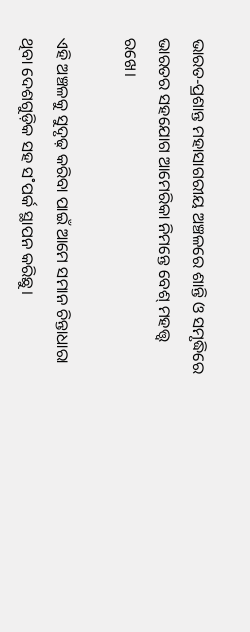ଭାରତ-ପ୍ରଶାନ୍ତ ମହାସାଗରୀୟ ଅଞ୍ଚଳରେ ଶାନ୍ତି ଓ ସମୃଦ୍ଧିରେ ଭାରତର ସହଯୋଗ ଆମେରିକା ନିମନ୍ତେ ବେଶ୍‌ ମହତ୍ତ୍ବ ରଖେ।

ଏହି ଅଞ୍ଚଳକୁ ସୁଦୃଢ଼ କରିବା ପାଇଁ ଆମେ ସମାନ ଚିନ୍ତାଧାରା ଥିବା ଦେଶଗୁଡ଼ିକ ସହ ସ˚ପର୍କ ସ୍ଥାପନ କରିଛୁ।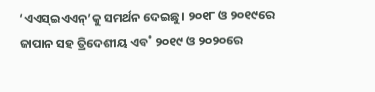‘ଏଏସ୍‌ଇଏଏନ୍‌’କୁ ସମର୍ଥନ ଦେଇଛୁ। ୨୦୧୮ ଓ ୨୦୧୯ରେ ଜାପାନ ସହ ତ୍ରିଦେଶୀୟ ଏବ˚ ୨୦୧୯ ଓ ୨୦୨୦ରେ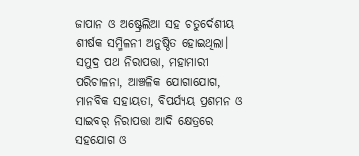ଜାପାନ ଓ ଅଷ୍ଟ୍ରେଲିଆ ସହ ଚତୁର୍ଦେଶୀୟ ଶୀର୍ଷକ ସମ୍ମିଳନୀ ଅନୁଷ୍ଠିତ ହୋଇଥିଲା। ସମୁଦ୍ର ପଥ ନିରାପତ୍ତା, ମହାମାରୀ ପରିଚାଳନା, ଆଞ୍ଚଳିକ ଯୋଗାଯୋଗ, ମାନବିକ ସହାୟତା, ବିପର୍ଯ୍ୟୟ ପ୍ରଶମନ ଓ ସାଇବର‌୍‌ ନିରାପତ୍ତା ଆଦି କ୍ଷେତ୍ରରେ ସହଯୋଗ ଓ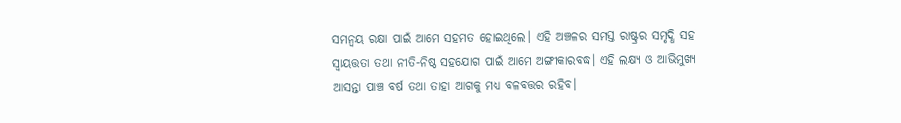ସମନ୍ବୟ ରକ୍ଷା ପାଇଁ ଆମେ ସହମତ ହୋଇଥିଲେ। ଏହି ଅଞ୍ଚଳର ସମସ୍ତ ରାଷ୍ଟ୍ରର ସମୃଦ୍ଧି ସହ ସ୍ବାୟତ୍ତତା ତଥା ନୀତି-ନିଷ୍ଠ ସହଯୋଗ ପାଇଁ ଆମେ ଅଙ୍ଗୀକାରବଦ୍ଧ। ଏହି ଲକ୍ଷ୍ୟ ଓ ଆଭିମୁଖ୍ୟ ଆସନ୍ତା ପାଞ୍ଚ ବର୍ଷ ତଥା ତାହା ଆଗକୁ ମଧ୍ୟ ବଳବତ୍ତର ରହିବ।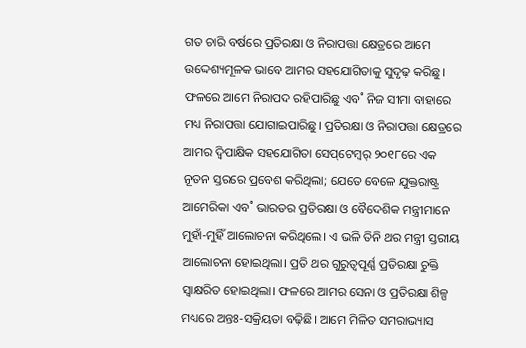ଗତ ଚାରି ବର୍ଷରେ ପ୍ରତିରକ୍ଷା ଓ ନିରାପତ୍ତା କ୍ଷେତ୍ରରେ ଆମେ ଉଦ୍ଦେଶ୍ୟମୂଳକ ଭାବେ ଆମର ସହଯୋଗିତାକୁ ସୁଦୃଢ଼ କରିଛୁ। ଫଳରେ ଆମେ ନିରାପଦ ରହିପାରିଛୁ ଏବ˚ ନିଜ ସୀମା ବାହାରେ ମଧ୍ୟ ନିରାପତ୍ତା ଯୋଗାଇପାରିଛୁ। ପ୍ରତିରକ୍ଷା ଓ ନିରାପତ୍ତା କ୍ଷେତ୍ରରେ ଆମର ଦ୍ବିପାକ୍ଷିକ ସହଯୋଗିତା ସେପ୍‌ଟେମ୍ବର‌୍‌ ୨୦୧୮ରେ ଏକ ନୂତନ ସ୍ତରରେ ପ୍ରବେଶ କରିଥିଲା; ଯେତେ ବେଳେ ଯୁକ୍ତରାଷ୍ଟ୍ର ଆମେରିକା ଏବ˚ ଭାରତର ପ୍ରତିରକ୍ଷା ଓ ବୈଦେଶିକ ମନ୍ତ୍ରୀମାନେ ମୁହାଁ-ମୁହିଁ ଆଲୋଚନା କରିଥିଲେ। ଏ ଭଳି ତିନି ଥର ମନ୍ତ୍ରୀ ସ୍ତରୀୟ ଆଲୋଚନା ହୋଇଥିଲା। ପ୍ରତି ଥର ଗୁରୁତ୍ବପୂର୍ଣ୍ଣ ପ୍ରତିରକ୍ଷା ଚୁକ୍ତି ସ୍ବାକ୍ଷରିତ ହୋଇଥିଲା। ଫଳରେ ଆମର ସେନା ଓ ପ୍ରତିରକ୍ଷା ଶିଳ୍ପ ମଧ୍ୟରେ ଅନ୍ତଃ-ସକ୍ରିୟତା ବଢ଼ିଛି। ଆମେ ମିଳିତ ସମରାଭ୍ୟାସ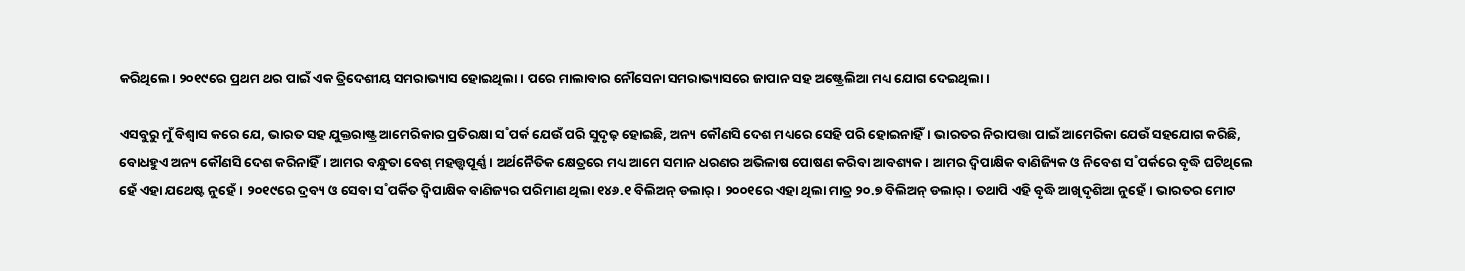କରିଥିଲେ। ୨୦୧୯ରେ ପ୍ରଥମ ଥର ପାଇଁ ଏକ ତ୍ରିଦେଶୀୟ ସମରାଭ୍ୟାସ ହୋଇଥିଲା। ପରେ ମାଲାବାର ନୌସେନା ସମରାଭ୍ୟାସରେ ଜାପାନ ସହ ଅଷ୍ଟ୍ରେଲିଆ ମଧ୍ୟ ଯୋଗ ଦେଇଥିଲା।

ଏସବୁରୁ ମୁଁ ବିଶ୍ବାସ କରେ ଯେ, ଭାରତ ସହ ଯୁକ୍ତରାଷ୍ଟ୍ର ଆମେରିକାର ପ୍ରତିରକ୍ଷା ସ˚ପର୍କ ଯେଉଁ ପରି ସୁଦୃଢ଼ ହୋଇଛି, ଅନ୍ୟ କୌଣସି ଦେଶ ମଧ୍ୟରେ ସେହି ପରି ହୋଇନାହିଁ। ଭାରତର ନିରାପତ୍ତା ପାଇଁ ଆମେରିକା ଯେଉଁ ସହଯୋଗ କରିଛି, ବୋଧହୁଏ ଅନ୍ୟ କୌଣସି ଦେଶ କରିନାହିଁ। ଆମର ବନ୍ଧୁତା ବେଶ୍‌ ମହତ୍ତ୍ବପୂର୍ଣ୍ଣ। ଅର୍ଥନୈତିକ କ୍ଷେତ୍ରରେ ମଧ୍ୟ ଆମେ ସମାନ ଧରଣର ଅଭିଳାଷ ପୋଷଣ କରିବା ଆବଶ୍ୟକ। ଆମର ଦ୍ବିପାକ୍ଷିକ ବାଣିଜ୍ୟିକ ଓ ନିବେଶ ସ˚ପର୍କରେ ବୃଦ୍ଧି ଘଟିଥିଲେ ହେଁ ଏହା ଯଥେଷ୍ଟ ନୁହେଁ। ୨୦୧୯ରେ ଦ୍ରବ୍ୟ ଓ ସେବା ସ˚ପର୍କିତ ଦ୍ବିପାକ୍ଷିକ ବାଣିଜ୍ୟର ପରିମାଣ ଥିଲା ୧୪୬.୧ ବିଲିଅନ୍‌ ଡଲାର‌୍‌। ୨୦୦୧ରେ ଏହା ଥିଲା ମାତ୍ର ୨୦.୭ ବିଲିଅନ୍‌ ଡଲାର‌୍‌। ତଥାପି ଏହି ବୃଦ୍ଧି ଆଖିଦୃଶିଆ ନୁହେଁ। ଭାରତର ମୋଟ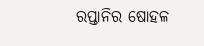ରପ୍ତାନିର ଷୋହଳ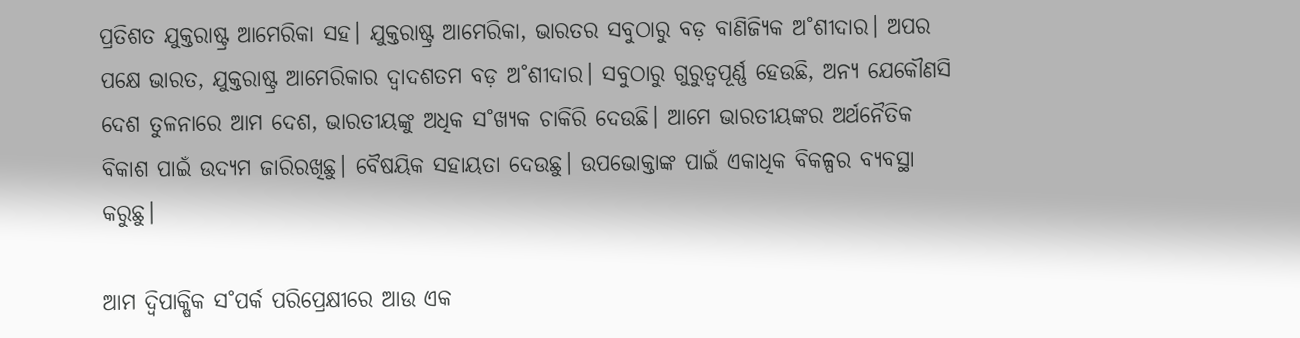ପ୍ରତିଶତ ଯୁକ୍ତରାଷ୍ଟ୍ର ଆମେରିକା ସହ। ଯୁକ୍ତରାଷ୍ଟ୍ର ଆମେରିକା, ଭାରତର ସବୁଠାରୁ ବଡ଼ ବାଣିଜ୍ୟିକ ଅ˚ଶୀଦାର। ଅପର ପକ୍ଷେ ଭାରତ, ଯୁକ୍ତରାଷ୍ଟ୍ର ଆମେରିକାର ଦ୍ବାଦଶତମ ବଡ଼ ଅ˚ଶୀଦାର। ସବୁଠାରୁ ଗୁରୁତ୍ବପୂର୍ଣ୍ଣ ହେଉଛି, ଅନ୍ୟ ଯେକୌଣସି ଦେଶ ତୁଳନାରେ ଆମ ଦେଶ, ଭାରତୀୟଙ୍କୁ ଅଧିକ ସ˚ଖ୍ୟକ ଚାକିରି ଦେଉଛି। ଆମେ ଭାରତୀୟଙ୍କର ଅର୍ଥନୈତିକ ବିକାଶ ପାଇଁ ଉଦ୍ୟମ ଜାରିରଖିଛୁ। ବୈଷୟିକ ସହାୟତା ଦେଉଛୁ। ଉପଭୋକ୍ତାଙ୍କ ପାଇଁ ଏକାଧିକ ବିକଳ୍ପର ବ୍ୟବସ୍ଥା କରୁଛୁ।

ଆମ ଦ୍ବିପାକ୍ଷିକ ସ˚ପର୍କ ପରିପ୍ରେକ୍ଷୀରେ ଆଉ ଏକ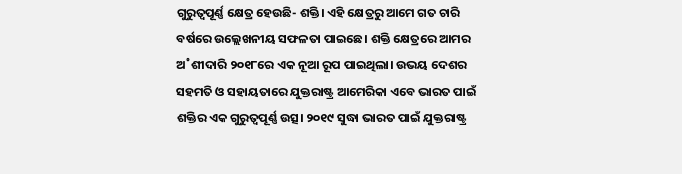ଗୁରୁତ୍ବପୂର୍ଣ୍ଣ କ୍ଷେତ୍ର ହେଉଛି- ଶକ୍ତି। ଏହି କ୍ଷେତ୍ରରୁ ଆମେ ଗତ ଚାରି ବର୍ଷରେ ଉଲ୍ଲେଖନୀୟ ସଫଳତା ପାଇଛେ। ଶକ୍ତି କ୍ଷେତ୍ରରେ ଆମର ଅ˚ଶୀଦାରି ୨୦୧୮ରେ ଏକ ନୂଆ ରୂପ ପାଇଥିଲା। ଉଭୟ ଦେଶର ସହମତି ଓ ସହାୟତାରେ ଯୁକ୍ତରାଷ୍ଟ୍ର ଆମେରିକା ଏବେ ଭାରତ ପାଇଁ ଶକ୍ତିର ଏକ ଗୁରୁତ୍ବପୂର୍ଣ୍ଣ ଉତ୍ସ। ୨୦୧୯ ସୁଦ୍ଧା ଭାରତ ପାଇଁ ଯୁକ୍ତରାଷ୍ଟ୍ର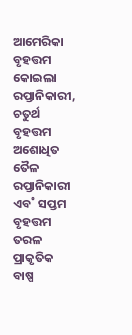ଆମେରିକା ବୃହତ୍ତମ କୋଇଲା ରପ୍ତାନିକାରୀ, ଚତୁର୍ଥ ବୃହତ୍ତମ ଅଶୋଧିତ ତୈଳ ରପ୍ତାନିକାରୀ ଏବ˚ ସପ୍ତମ ବୃହତ୍ତମ ତରଳ ପ୍ରାକୃତିକ ବାଷ୍ପ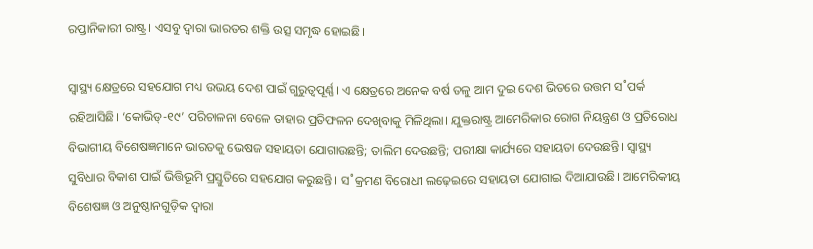ରପ୍ତାନିକାରୀ ରାଷ୍ଟ୍ର। ଏସବୁ ଦ୍ବାରା ଭାରତର ଶକ୍ତି ଉତ୍ସ ସମୃଦ୍ଧ ହୋଇଛି।

ସ୍ବାସ୍ଥ୍ୟ କ୍ଷେତ୍ରରେ ସହଯୋଗ ମଧ୍ୟ ଉଭୟ ଦେଶ ପାଇଁ ଗୁରୁତ୍ବପୂର୍ଣ୍ଣ। ଏ କ୍ଷେତ୍ରରେ ଅନେକ ବର୍ଷ ତଳୁ ଆମ ଦୁଇ ଦେଶ ଭିତରେ ଉତ୍ତମ ସ˚ପର୍କ ରହିଆସିଛି। ‘କୋଭିଡ୍‌-୧୯’ ପରିଚାଳନା ବେଳେ ତାହାର ପ୍ରତିଫଳନ ଦେଖିବାକୁ ମିଳିଥିଲା। ଯୁକ୍ତରାଷ୍ଟ୍ର ଆମେରିକାର ରୋଗ ନିୟନ୍ତ୍ରଣ ଓ ପ୍ରତିରୋଧ ବିଭାଗୀୟ ବିଶେଷଜ୍ଞମାନେ ଭାରତକୁ ଭେଷଜ ସହାୟତା ଯୋଗାଉଛନ୍ତି; ତାଲିମ ଦେଉଛନ୍ତି; ପରୀକ୍ଷା କାର୍ଯ୍ୟରେ ସହାୟତା ଦେଉଛନ୍ତି। ସ୍ବାସ୍ଥ୍ୟ ସୁବିଧାର ବିକାଶ ପାଇଁ ଭିତ୍ତିଭୂମି ପ୍ରସ୍ତୁତିରେ ସହଯୋଗ କରୁଛନ୍ତି। ସ˚କ୍ରମଣ ବିରୋଧୀ ଲଢ଼େଇରେ ସହାୟତା ଯୋଗାଇ ଦିଆଯାଉଛି। ଆମେରିକୀୟ ବିଶେଷଜ୍ଞ ଓ ଅନୁଷ୍ଠାନଗୁଡ଼ିକ ଦ୍ବାରା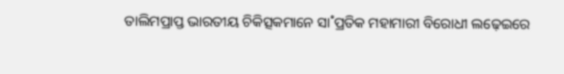ତାଲିମପ୍ରାପ୍ତ ଭାରତୀୟ ଚିକିତ୍ସକମାନେ ସା˚ପ୍ରତିକ ମହାମାରୀ ବିରୋଧୀ ଲଢ଼େଇରେ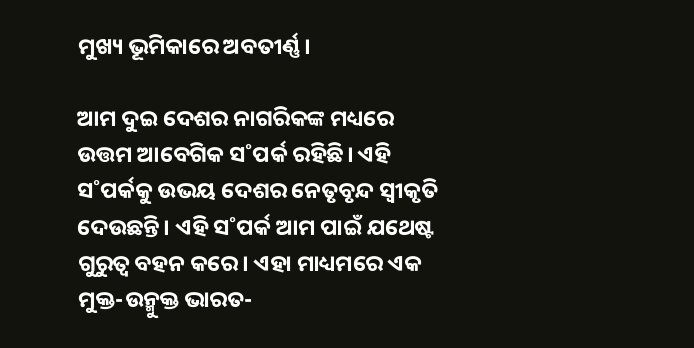ମୁଖ୍ୟ ଭୂମିକାରେ ଅବତୀର୍ଣ୍ଣ।

ଆମ ଦୁଇ ଦେଶର ନାଗରିକଙ୍କ ମଧ୍ୟରେ ଉତ୍ତମ ଆବେଗିକ ସ˚ପର୍କ ରହିଛି। ଏହି ସ˚ପର୍କକୁ ଉଭୟ ଦେଶର ନେତୃବୃନ୍ଦ ସ୍ବୀକୃତି ଦେଉଛନ୍ତି। ଏହି ସ˚ପର୍କ ଆମ ପାଇଁ ଯଥେଷ୍ଟ ଗୁରୁତ୍ବ ବହନ କରେ। ଏହା ମାଧ୍ୟମରେ ଏକ ମୁକ୍ତ-ଉନ୍ମୁକ୍ତ ଭାରତ-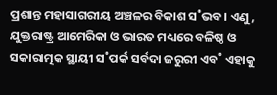ପ୍ରଶାନ୍ତ ମହାସାଗରୀୟ ଅଞ୍ଚଳର ବିକାଶ ସ˚ଭବ। ଏଣୁ, ଯୁକ୍ତରାଷ୍ଟ୍ର ଆମେରିକା ଓ ଭାରତ ମଧ୍ୟରେ ବଳିଷ୍ଠ ଓ ସକାରାତ୍ମକ ସ୍ଥାୟୀ ସ˚ପର୍କ ସର୍ବଦା ଜରୁରୀ ଏବ˚ ଏହାକୁ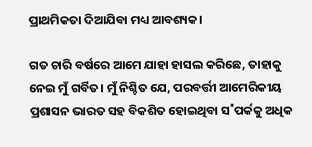ପ୍ରାଥମିକତା ଦିଆଯିବା ମଧ୍ୟ ଆବଶ୍ୟକ।

ଗତ ଚାରି ବର୍ଷରେ ଆମେ ଯାହା ହାସଲ କରିଛେ, ତାହାକୁ ନେଇ ମୁଁ ଗର୍ବିତ। ମୁଁ ନିଶ୍ଚିତ ଯେ, ପରବର୍ତ୍ତୀ ଆମେରିକୀୟ ପ୍ରଶାସନ ଭାରତ ସହ ବିକଶିତ ହୋଇଥିବା ସ˚ପର୍କକୁ ଅଧିକ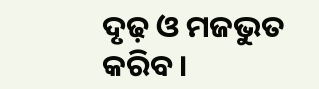ଦୃଢ଼ ଓ ମଜଭୁତ କରିବ।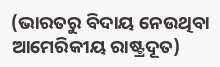(ଭାରତରୁ ବିଦାୟ ନେଉଥିବା ଆମେରିକୀୟ ରାଷ୍ଟ୍ରଦୂତ)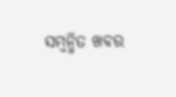ସମ୍ବନ୍ଧିତ ଖବର